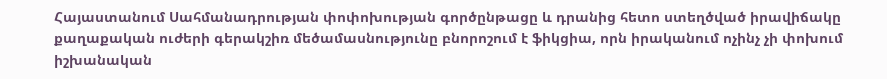Հայաստանում Սահմանադրության փոփոխության գործընթացը և դրանից հետո ստեղծված իրավիճակը քաղաքական ուժերի գերակշիռ մեծամասնությունը բնորոշում է ֆիկցիա, որն իրականում ոչինչ չի փոխում իշխանական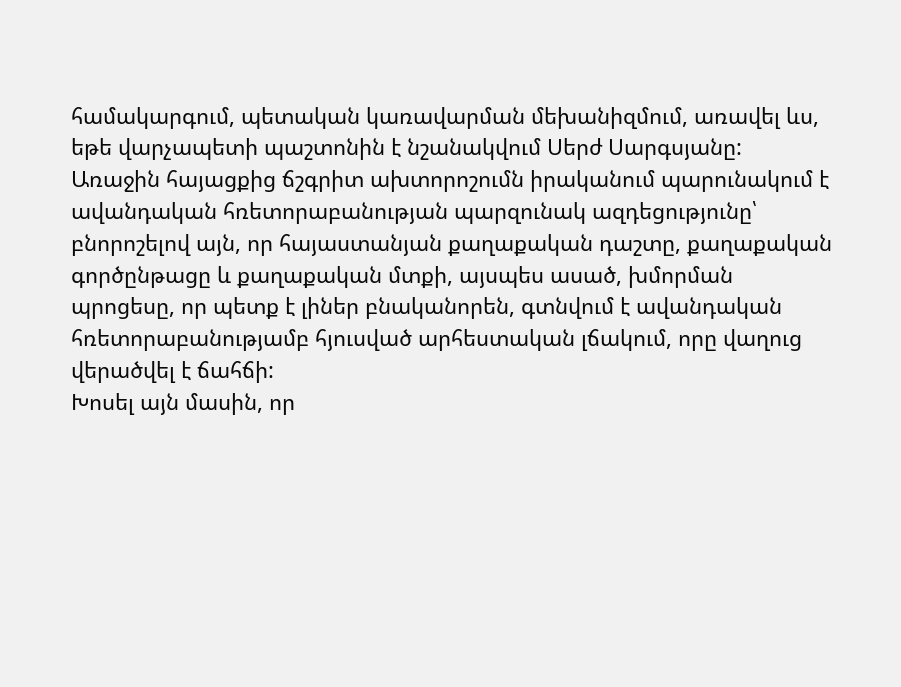համակարգում, պետական կառավարման մեխանիզմում, առավել ևս, եթե վարչապետի պաշտոնին է նշանակվում Սերժ Սարգսյանը: Առաջին հայացքից ճշգրիտ ախտորոշումն իրականում պարունակում է ավանդական հռետորաբանության պարզունակ ազդեցությունը՝ բնորոշելով այն, որ հայաստանյան քաղաքական դաշտը, քաղաքական գործընթացը և քաղաքական մտքի, այսպես ասած, խմորման պրոցեսը, որ պետք է լիներ բնականորեն, գտնվում է ավանդական հռետորաբանությամբ հյուսված արհեստական լճակում, որը վաղուց վերածվել է ճահճի:
Խոսել այն մասին, որ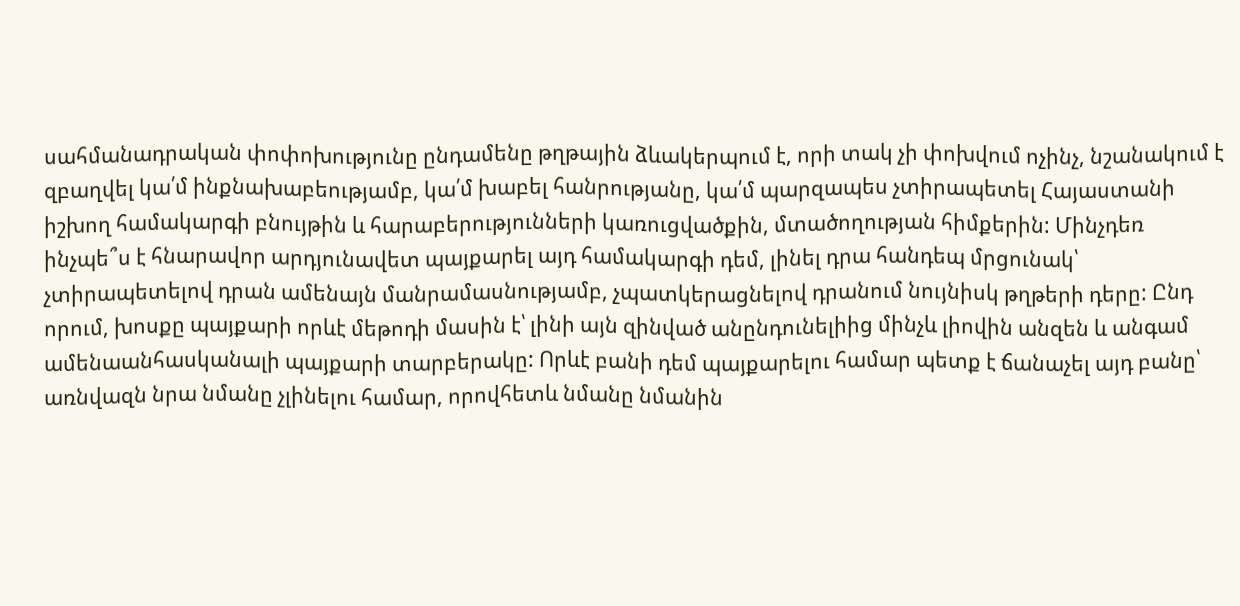սահմանադրական փոփոխությունը ընդամենը թղթային ձևակերպում է, որի տակ չի փոխվում ոչինչ, նշանակում է զբաղվել կա՛մ ինքնախաբեությամբ, կա՛մ խաբել հանրությանը, կա՛մ պարզապես չտիրապետել Հայաստանի իշխող համակարգի բնույթին և հարաբերությունների կառուցվածքին, մտածողության հիմքերին: Մինչդեռ ինչպե՞ս է հնարավոր արդյունավետ պայքարել այդ համակարգի դեմ, լինել դրա հանդեպ մրցունակ՝ չտիրապետելով դրան ամենայն մանրամասնությամբ, չպատկերացնելով դրանում նույնիսկ թղթերի դերը: Ընդ որում, խոսքը պայքարի որևէ մեթոդի մասին է՝ լինի այն զինված անընդունելիից մինչև լիովին անզեն և անգամ ամենաանհասկանալի պայքարի տարբերակը: Որևէ բանի դեմ պայքարելու համար պետք է ճանաչել այդ բանը՝ առնվազն նրա նմանը չլինելու համար, որովհետև նմանը նմանին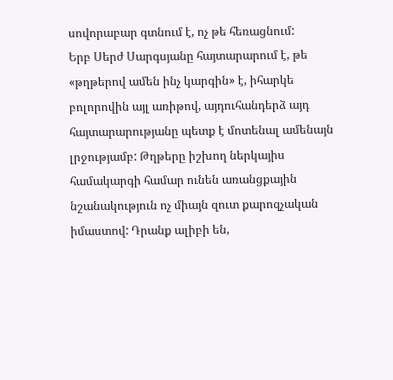սովորաբար գտնում է, ոչ թե հեռացնում:
Երբ Սերժ Սարգսյանը հայտարարում է, թե «թղթերով ամեն ինչ կարգին» է, իհարկե բոլորովին այլ առիթով, այդուհանդերձ այդ հայտարարությանը պետք է մոտենալ ամենայն լրջությամբ: Թղթերը իշխող ներկայիս համակարգի համար ունեն առանցքային նշանակություն ոչ միայն զուտ քարոզչական իմաստով: Դրանք ալիբի են,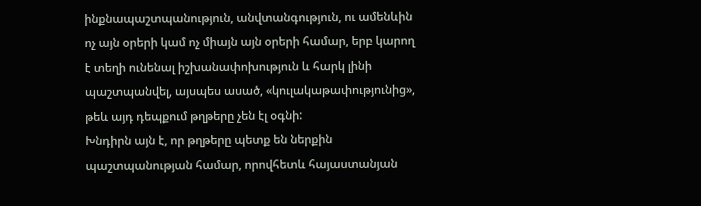ինքնապաշտպանություն, անվտանգություն, ու ամենևին ոչ այն օրերի կամ ոչ միայն այն օրերի համար, երբ կարող է տեղի ունենալ իշխանափոխություն և հարկ լինի պաշտպանվել, այսպես ասած, «կուլակաթափությունից», թեև այդ դեպքում թղթերը չեն էլ օգնի:
Խնդիրն այն է, որ թղթերը պետք են ներքին պաշտպանության համար, որովհետև հայաստանյան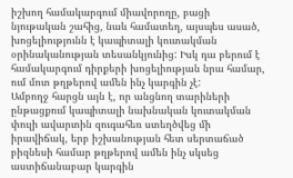իշխող համակարգում միավորողը, բացի նյութական շահից, նաև համատեղ, այսպես ասած, խոցելիությունն է կապիտալի կուտակման օրինականության տեսանկյունից: Իսկ դա բերում է համակարգում դիրքերի խոցելիության նրա համար, ում մոտ թղթերով ամեն ինչ կարգին չէ:
Ամբողջ հարցն այն է, որ անցնող տարիների ընթացքում կապիտալի նախնական կուտակման փուլի ավարտին զուգահեռ ստեղծվեց մի իրավիճակ, երբ իշխանության հետ սերտաճած բիզնեսի համար թղթերով ամեն ինչ սկսեց աստիճանաբար կարգին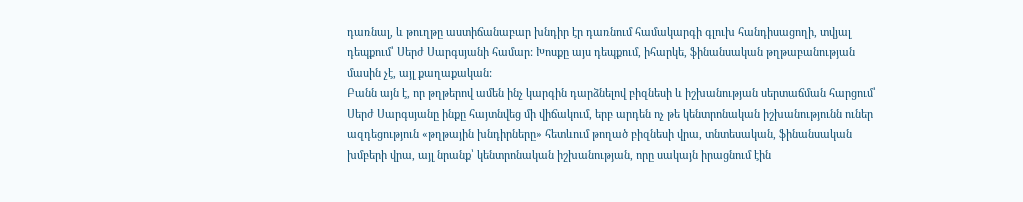դառնալ, և թուղթը աստիճանաբար խնդիր էր դառնում համակարգի գլուխ հանդիսացողի, տվյալ դեպքում՝ Սերժ Սարգսյանի համար: Խոսքը այս դեպքում, իհարկե, ֆինանսական թղթաբանության մասին չէ, այլ քաղաքական:
Բանն այն է, որ թղթերով ամեն ինչ կարգին դարձնելով բիզնեսի և իշխանության սերտաճման հարցում՝ Սերժ Սարգսյանը ինքը հայտնվեց մի վիճակում, երբ արդեն ոչ թե կենտրոնական իշխանությունն ուներ ազդեցություն «թղթային խնդիրները» հետևում թողած բիզնեսի վրա, տնտեսական, ֆինանսական խմբերի վրա, այլ նրանք՝ կենտրոնական իշխանության, որը սակայն իրացնում էին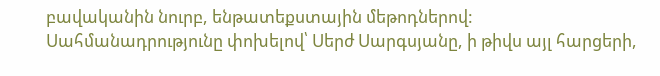բավականին նուրբ, ենթատեքստային մեթոդներով:
Սահմանադրությունը փոխելով՝ Սերժ Սարգսյանը, ի թիվս այլ հարցերի,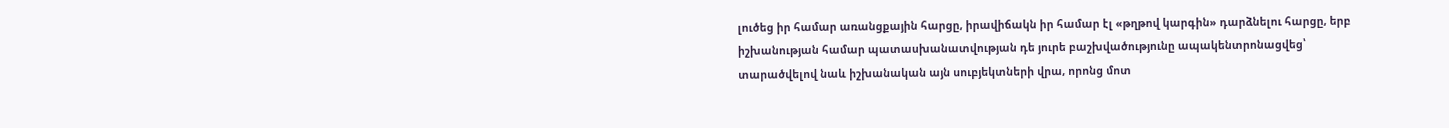լուծեց իր համար առանցքային հարցը, իրավիճակն իր համար էլ «թղթով կարգին» դարձնելու հարցը, երբ իշխանության համար պատասխանատվության դե յուրե բաշխվածությունը ապակենտրոնացվեց՝ տարածվելով նաև իշխանական այն սուբյեկտների վրա, որոնց մոտ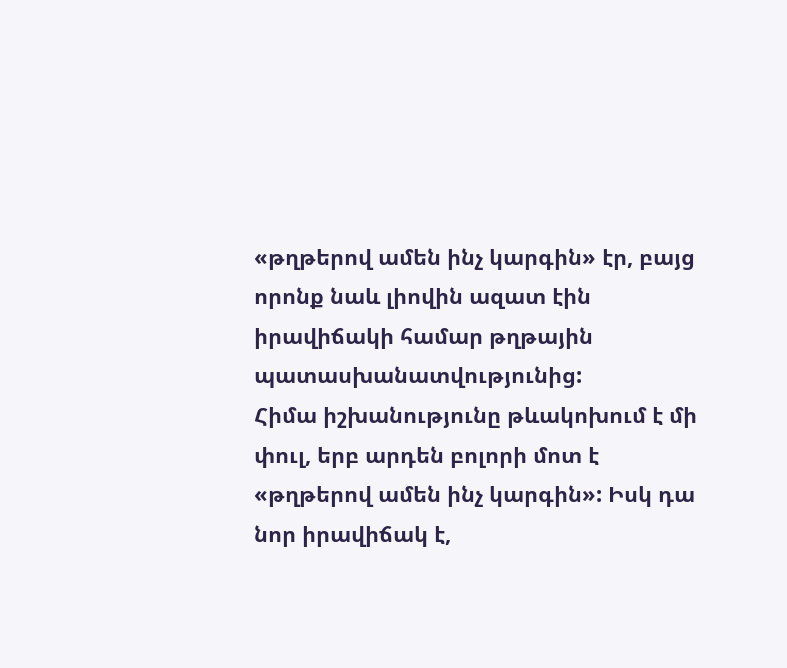«թղթերով ամեն ինչ կարգին» էր, բայց որոնք նաև լիովին ազատ էին իրավիճակի համար թղթային պատասխանատվությունից:
Հիմա իշխանությունը թևակոխում է մի փուլ, երբ արդեն բոլորի մոտ է «թղթերով ամեն ինչ կարգին»: Իսկ դա նոր իրավիճակ է,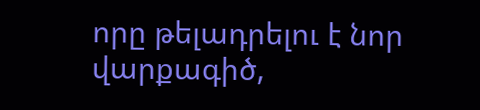որը թելադրելու է նոր վարքագիծ,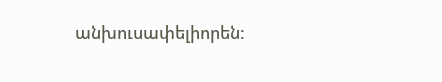անխուսափելիորեն: